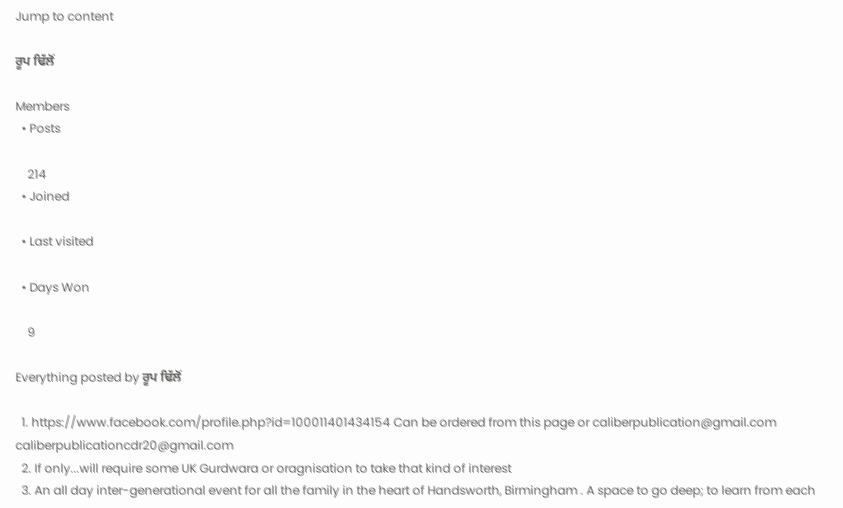Jump to content

ਰੂਪ ਢਿੱਲੋਂ

Members
  • Posts

    214
  • Joined

  • Last visited

  • Days Won

    9

Everything posted by ਰੂਪ ਢਿੱਲੋਂ

  1. https://www.facebook.com/profile.php?id=100011401434154 Can be ordered from this page or caliberpublication@gmail.com caliberpublicationcdr20@gmail.com
  2. If only...will require some UK Gurdwara or oragnisation to take that kind of interest
  3. An all day inter-generational event for all the family in the heart of Handsworth, Birmingham . A space to go deep; to learn from each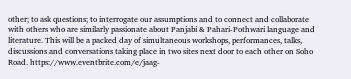other; to ask questions; to interrogate our assumptions and to connect and collaborate with others who are similarly passionate about Panjabi & Pahari-Pothwari language and literature. This will be a packed day of simultaneous workshops, performances, talks, discussions and conversations taking place in two sites next door to each other on Soho Road. https://www.eventbrite.com/e/jaag-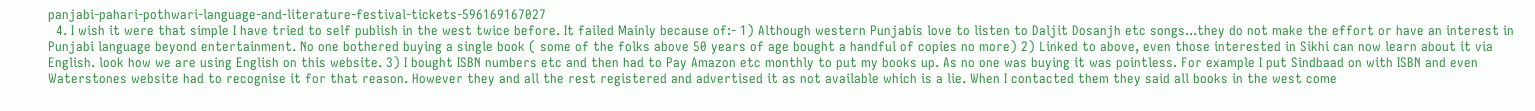panjabi-pahari-pothwari-language-and-literature-festival-tickets-596169167027
  4. I wish it were that simple I have tried to self publish in the west twice before. It failed Mainly because of:- 1) Although western Punjabis love to listen to Daljit Dosanjh etc songs...they do not make the effort or have an interest in Punjabi language beyond entertainment. No one bothered buying a single book ( some of the folks above 50 years of age bought a handful of copies no more) 2) Linked to above, even those interested in Sikhi can now learn about it via English. look how we are using English on this website. 3) I bought ISBN numbers etc and then had to Pay Amazon etc monthly to put my books up. As no one was buying it was pointless. For example I put Sindbaad on with ISBN and even Waterstones website had to recognise it for that reason. However they and all the rest registered and advertised it as not available which is a lie. When I contacted them they said all books in the west come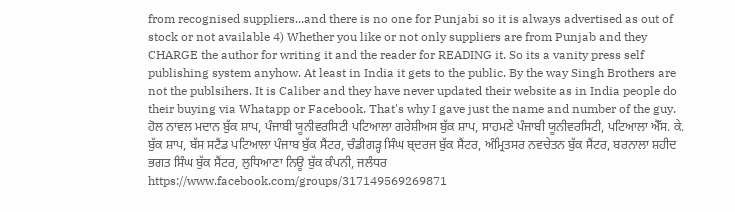from recognised suppliers...and there is no one for Punjabi so it is always advertised as out of stock or not available 4) Whether you like or not only suppliers are from Punjab and they CHARGE the author for writing it and the reader for READING it. So its a vanity press self publishing system anyhow. At least in India it gets to the public. By the way Singh Brothers are not the publsihers. It is Caliber and they have never updated their website as in India people do their buying via Whatapp or Facebook. That's why I gave just the name and number of the guy. ਹੋਲ ਨਾਵਲ ਮਦਾਨ ਬੁੱਕ ਸ਼ਾਪ, ਪੰਜਾਬੀ ਯੂਨੀਵਰਸਿਟੀ ਪਟਿਆਲਾ ਗਰੇਸ਼ੀਅਸ ਬੁੱਕ ਸ਼ਾਪ, ਸਾਹਮਣੇ ਪੰਜਾਬੀ ਯੂਨੀਵਰਸਿਟੀ, ਪਟਿਆਲਾ ਐੱਸ. ਕੇ. ਬੁੱਕ ਸ਼ਾਪ, ਬੱਸ ਸਟੈਂਡ ਪਟਿਆਲਾ ਪੰਜਾਬ ਬੁੱਕ ਸੈਂਟਰ, ਚੰਡੀਗੜ੍ਹ ਸਿੰਘ ਬ੍ਦਰਜ ਬੁੱਕ ਸੈਂਟਰ, ਅੰਮ੍ਰਿਤਸਰ ਨਵਚੇਤਨ ਬੁੱਕ ਸੈਂਟਰ, ਬਰਨਾਲਾ ਸ਼ਹੀਦ ਭਗਤ ਸਿੰਘ ਬੁੱਕ ਸੈਂਟਰ, ਲੁਧਿਆਣਾ ਨਿਊ ਬੁੱਕ ਕੰਪਨੀ, ਜਲੰਧਰ https://www.facebook.com/groups/317149569269871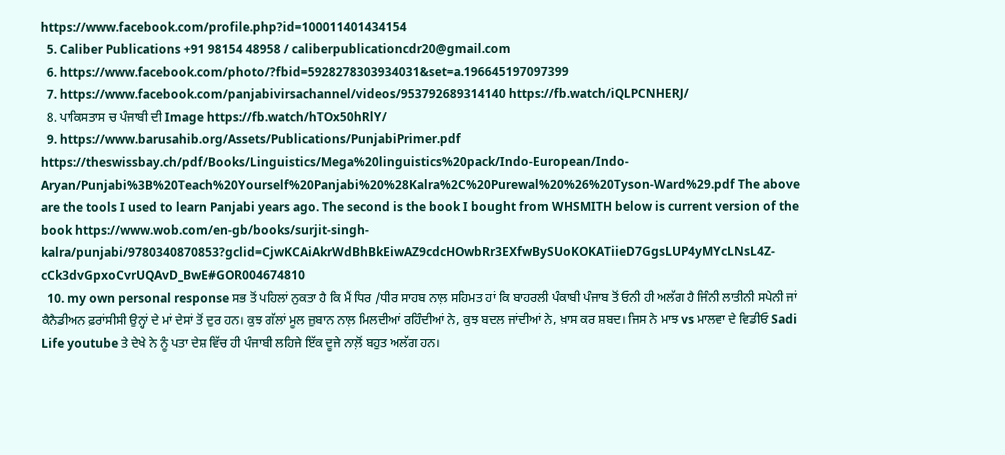https://www.facebook.com/profile.php?id=100011401434154
  5. Caliber Publications +91 98154 48958 / caliberpublicationcdr20@gmail.com
  6. https://www.facebook.com/photo/?fbid=5928278303934031&set=a.196645197097399
  7. https://www.facebook.com/panjabivirsachannel/videos/953792689314140 https://fb.watch/iQLPCNHERJ/
  8. ਪਾਕਿਸਤਾਸ ਚ ਪੰਜਾਬੀ ਦੀ Image https://fb.watch/hTOx50hRlY/
  9. https://www.barusahib.org/Assets/Publications/PunjabiPrimer.pdf https://theswissbay.ch/pdf/Books/Linguistics/Mega%20linguistics%20pack/Indo-European/Indo-Aryan/Punjabi%3B%20Teach%20Yourself%20Panjabi%20%28Kalra%2C%20Purewal%20%26%20Tyson-Ward%29.pdf The above are the tools I used to learn Panjabi years ago. The second is the book I bought from WHSMITH below is current version of the book https://www.wob.com/en-gb/books/surjit-singh-kalra/punjabi/9780340870853?gclid=CjwKCAiAkrWdBhBkEiwAZ9cdcHOwbRr3EXfwBySUoKOKATiieD7GgsLUP4yMYcLNsL4Z-cCk3dvGpxoCvrUQAvD_BwE#GOR004674810
  10. my own personal response ਸਭ ਤੋਂ ਪਹਿਲਾਂ ਨੁਕਤਾ ਹੈ ਕਿ ਮੈਂ ਧਿਰ /ਧੀਰ ਸਾਹਬ ਨਾਲ਼ ਸਹਿਮਤ ਹਾਂ ਕਿ ਬਾਹਰਲੀ ਪੰਕਾਬੀ ਪੰਜਾਬ ਤੋਂ ਓਨੀ ਹੀ ਅਲੱਗ ਹੈ ਜਿੰਨੀ ਲਾਤੀਨੀ ਸਪੇਨੀ ਜਾਂ ਕੈਨੈਡੀਅਨ ਫ਼ਰਾਂਸੀਸੀ ਉਨ੍ਹਾਂ ਦੇ ਮਾਂ ਦੇਸਾਂ ਤੋਂ ਦੁਰ ਹਨ। ਕੁਝ ਗੱਲਾਂ ਮੂਲ ਜ਼ੁਬਾਨ ਨਾਲ਼ ਮਿਲਦੀਆਂ ਰਹਿੰਦੀਆਂ ਨੇ, ਕੁਝ ਬਦਲ ਜਾਂਦੀਆਂ ਨੇ, ਖ਼ਾਸ ਕਰ ਸ਼ਬਦ। ਜਿਸ ਨੇ ਮਾਝ vs ਮਾਲਵਾ ਦੇ ਵਿਡੀਓ Sadi Life youtube ਤੇ ਦੇਖੇ ਨੇ ਨੂੰ ਪਤਾ ਦੇਸ਼ ਵਿੱਚ ਹੀ ਪੰਜਾਬੀ ਲਹਿਜੇ ਇੱਕ ਦੂਜੇ ਨਾਲ਼ੋਂ ਬਹੁਤ ਅਲੱਗ ਹਨ।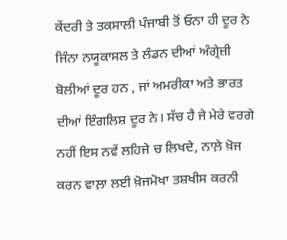ਕੇਂਦਰੀ ਤੇ ਤਕਸਾਲੀ ਪੰਜਾਬੀ ਤੋਂ ਓਨਾ ਹੀ ਦੂਰ ਨੇ ਜਿੰਨਾ ਨਯੂਕਾਸਲ ਤੇ ਲੰਡਨ ਦੀਆਂ ਅੰਗ੍ਰੇਜ਼ੀ ਬੋਲੀਆਂ ਦੂਰ ਹਨ , ਜਾਂ ਅਮਰੀਕਾ ਅਤੇ ਭਾਰਤ ਦੀਆਂ ਇੰਗਲਿਸ਼ ਦੂਰ ਨੇ। ਸੱਚ ਹੈ ਜੇ ਮੇਰੇ ਵਰਗੇ ਨਹੀਂ ਇਸ ਨਵੇਂ ਲਹਿਜੇ ਚ ਲਿਖਦੇ, ਨਾਲ਼ੇ ਖ਼ੋਜ ਕਰਨ ਵਾਲ਼ਾ ਲਈ ਖ਼ੋਜਮੋਖਾ ਤਸ਼ਖੀਸ ਕਰਨੀ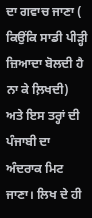ਦਾ ਗਵਾਚ ਜਾਣਾ ( ਕਿਉਂਕਿ ਸਾਡੀ ਪੀੜ੍ਹੀ ਜ਼ਿਆਦਾ ਬੋਲਦੀ ਹੈ ਨਾ ਕੇ ਲ਼ਿਖਦੀ) ਅਤੇ ਇਸ ਤਰ੍ਹਾਂ ਦੀ ਪੰਜਾਬੀ ਦਾ ਅੰਦਰਾਕ ਮਿਟ ਜਾਣਾ। ਲਿਖ ਦੇ ਹੀ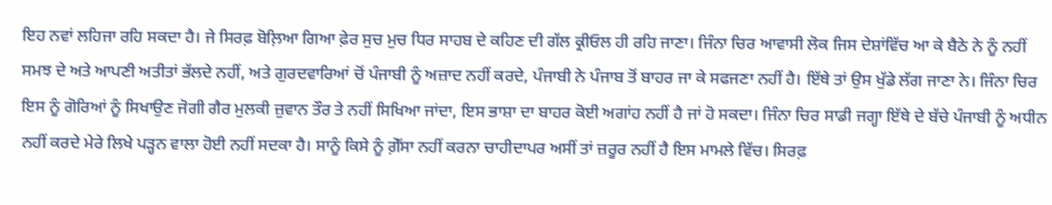ਇਹ ਨਵਾਂ ਲਹਿਜਾ ਰਹਿ ਸਕਦਾ ਹੈ। ਜੇ ਸਿਰਫ਼ ਬੋਲ਼ਿਆ ਗਿਆ ਫ਼ੇਰ ਸੁਚ ਮੁਚ ਧਿਰ ਸਾਹਬ ਦੇ ਕਹਿਣ ਦੀ ਗੱਲ ਕ੍ਰੀਓਲ ਹੀ ਰਹਿ ਜਾਣਾ। ਜਿੰਨਾ ਚਿਰ ਆਵਾਸੀ ਲੋਕ ਜਿਸ ਦੇਸ਼ਾਂਵਿੱਚ ਆ ਕੇ ਬੈਠੇ ਨੇ ਨੂੰ ਨਹੀਂ ਸਮਝ ਦੇ ਅਤੇ ਆਪਣੀ ਅਤੀਤਾਂ ਭੱਲਦੇ ਨਹੀਂ, ਅਤੇ ਗੁਰਦਵਾਰਿਆਂ ਚੋਂ ਪੰਜਾਬੀ ਨੂੰ ਅਜ਼ਾਦ ਨਹੀਂ ਕਰਦੇ, ਪੰਜਾਬੀ ਨੇ ਪੰਜਾਬ ਤੋਂ ਬਾਹਰ ਜਾ ਕੇ ਸਫਜਣਾ ਨਹੀਂ ਹੈ। ਇੱਥੇ ਤਾਂ ਉਸ ਖੁੱਡੇ ਲੱਗ ਜਾਣਾ ਨੇ। ਜਿੰਨਾ ਚਿਰ ਇਸ ਨੂੰ ਗੋਰਿਆਂ ਨੂੰ ਸਿਖਾਉਣ ਜੋਗੀ ਗੈਰ ਮੁਲਕੀ ਜ਼ੁਵਾਨ ਤੌਰ ਤੇ ਨਹੀਂ ਸਿਖਿਆ ਜਾਂਦਾ, ਇਸ ਭਾਸ਼ਾ ਦਾ ਬਾਹਰ ਕੋਈ ਅਗਾਂਹ ਨਹੀਂ ਹੈ ਜਾਂ ਹੋ ਸਕਦਾ। ਜਿੰਨਾ ਚਿਰ ਸਾਡੀ ਜਗ੍ਹਾ ਇੱਥੇ ਦੇ ਬੱਚੇ ਪੰਜਾਬੀ ਨੂੰ ਅਧੀਨ ਨਹੀਂ ਕਰਦੇ ਮੇਰੇ ਲਿਖੇ ਪੜ੍ਹਨ ਵਾਲਾ ਹੋਈ ਨਹੀਂ ਸਦਕਾ ਹੈ। ਸਾਨੂੰ ਕਿਸੇ ਨੂੰ ਗ਼ੇੱਸਾ ਨਹੀਂ ਕਰਨਾ ਚਾਹੀਦਾਪਰ ਅਸੀਂ ਤਾਂ ਜ਼ਰੂਰ ਨਹੀਂ ਹੈ ਇਸ ਮਾਮਲੇ ਵਿੱਚ। ਸਿਰਫ਼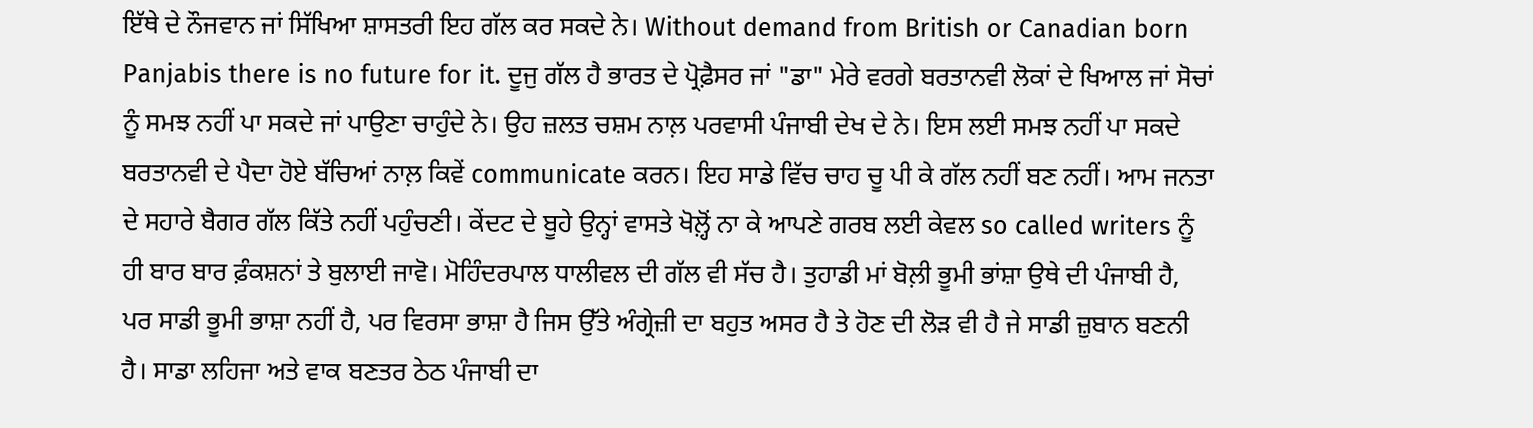ਇੱਥੇ ਦੇ ਨੌਜਵਾਨ ਜਾਂ ਸਿੱਖਿਆ ਸ਼ਾਸਤਰੀ ਇਹ ਗੱਲ ਕਰ ਸਕਦੇ ਨੇ। Without demand from British or Canadian born Panjabis there is no future for it. ਦੂਜੁ ਗੱਲ ਹੈ ਭਾਰਤ ਦੇ ਪ੍ਰੋਫ਼ੈਸਰ ਜਾਂ "ਡਾ" ਮੇਰੇ ਵਰਗੇ ਬਰਤਾਨਵੀ ਲੋਕਾਂ ਦੇ ਖਿਆਲ ਜਾਂ ਸੋਚਾਂ ਨੂੰ ਸਮਝ ਨਹੀਂ ਪਾ ਸਕਦੇ ਜਾਂ ਪਾਉਣਾ ਚਾਹੁੰਦੇ ਨੇ। ਉਹ ਜ਼ਲਤ ਚਸ਼ਮ ਨਾਲ਼ ਪਰਵਾਸੀ ਪੰਜਾਬੀ ਦੇਖ ਦੇ ਨੇ। ਇਸ ਲਈ ਸਮਝ ਨਹੀਂ ਪਾ ਸਕਦੇ ਬਰਤਾਨਵੀ ਦੇ ਪੈਦਾ ਹੋਏ ਬੱਚਿਆਂ ਨਾਲ਼ ਕਿਵੇਂ communicate ਕਰਨ। ਇਹ ਸਾਡੇ ਵਿੱਚ ਚਾਹ ਚੂ ਪੀ ਕੇ ਗੱਲ ਨਹੀਂ ਬਣ ਨਹੀਂ। ਆਮ ਜਨਤਾ ਦੇ ਸਹਾਰੇ ਬੈਗਰ ਗੱਲ ਕਿੱਤੇ ਨਹੀਂ ਪਹੁੰਚਣੀ। ਕੇਂਦਟ ਦੇ ਬੂਹੇ ਉਨ੍ਹਾਂ ਵਾਸਤੇ ਖੋਲ਼੍ਹੋਂ ਨਾ ਕੇ ਆਪਣੇ ਗਰਬ ਲਈ ਕੇਵਲ so called writers ਨੂੰ ਹੀ ਬਾਰ ਬਾਰ ਫ਼ੰਕਸ਼ਨਾਂ ਤੇ ਬੁਲਾਈ ਜਾਵੋ। ਮੋਹਿੰਦਰਪਾਲ ਧਾਲੀਵਲ ਦੀ ਗੱਲ ਵੀ ਸੱਚ ਹੈ। ਤੁਹਾਡੀ ਮਾਂ ਬੋਲ਼ੀ ਭੂਮੀ ਭਾਂਸ਼ਾ ਉਥੇ ਦੀ ਪੰਜਾਬੀ ਹੈ, ਪਰ ਸਾਡੀ ਭੂਮੀ ਭਾਸ਼ਾ ਨਹੀਂ ਹੈ, ਪਰ ਵਿਰਸਾ ਭਾਸ਼ਾ ਹੈ ਜਿਸ ਉੱਤੇ ਅੰਗ੍ਰੇਜ਼ੀ ਦਾ ਬਹੁਤ ਅਸਰ ਹੈ ਤੇ ਹੋਣ ਦੀ ਲੋੜ ਵੀ ਹੈ ਜੇ ਸਾਡੀ ਜ਼ੁਬਾਨ ਬਣਨੀ ਹੈ। ਸਾਡਾ ਲਹਿਜਾ ਅਤੇ ਵਾਕ ਬਣਤਰ ਠੇਠ ਪੰਜਾਬੀ ਦਾ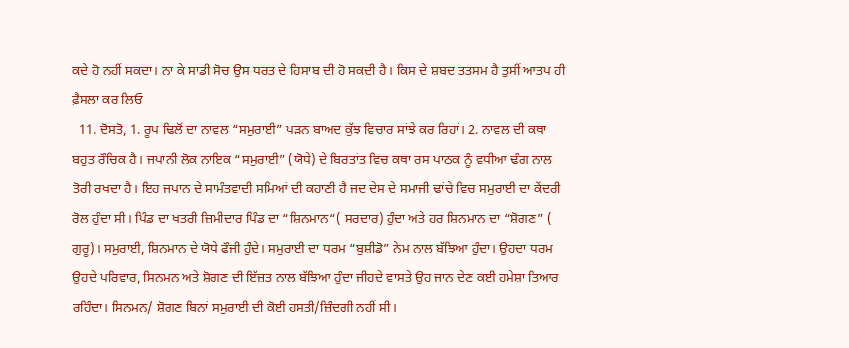ਕਦੇ ਹੋ ਨਹੀਂ ਸਕਦਾ। ਨਾ ਕੇ ਸਾਡੀ ਸੋਚ ਉਸ ਧਰਤ ਦੇ ਹਿਸਾਬ ਦੀ ਹੋ ਸਕਦੀ ਹੈ। ਕਿਸ ਦੇ ਸ਼ਬਦ ਤਤਸਮ ਹੈ ਤੁਸੀਂ ਆਤਪ ਹੀ ਫ਼ੈਸਲਾ ਕਰ ਲਿਓ
  11. ਦੋਸਤੋ, 1. ਰੂਪ ਢਿਲੋਂ ਦਾ ਨਾਵਲ “ਸਮੁਰਾਈ” ਪੜਨ ਬਾਅਦ ਕੁੱਝ ਵਿਚਾਰ ਸਾਂਝੇ ਕਰ ਰਿਹਾਂ। 2. ਨਾਵਲ ਦੀ ਕਥਾ ਬਹੁਤ ਰੌਚਿਕ ਹੈ। ਜਪਾਨੀ ਲੋਕ ਨਾਇਕ “ਸਮੁਰਾਈ” (ਯੋਧੇ) ਦੇ ਬਿਰਤਾਂਤ ਵਿਚ ਕਥਾ ਰਸ ਪਾਠਕ ਨੂੰ ਵਧੀਆ ਢੰਗ ਨਾਲ ਤੋਰੀ ਰਖਦਾ ਹੈ। ਇਹ ਜਪਾਨ ਦੇ ਸਾਮੰਤਵਾਦੀ ਸਮਿਆਂ ਦੀ ਕਹਾਣੀ ਹੈ ਜਦ ਦੇਸ ਦੇ ਸਮਾਜੀ ਢਾਂਚੇ ਵਿਚ ਸਮੁਰਾਈ ਦਾ ਕੇਂਦਰੀ ਰੋਲ ਹੁੰਦਾ ਸੀ। ਪਿੰਡ ਦਾ ਖਤਰੀ ਜ਼ਿਮੀਦਾਰ ਪਿੰਡ ਦਾ “ਸ਼ਿਨਮਾਨ“( ਸਰਦਾਰ) ਹੁੰਦਾ ਅਤੇ ਹਰ ਸ਼ਿਨਮਾਨ ਦਾ “ਸ਼ੋਗਣ” ( ਗੁਰੂ)। ਸਮੁਰਾਈ, ਸ਼ਿਨਮਾਨ ਦੇ ਯੋਧੇ ਫੌਜੀ ਹੁੰਦੇ। ਸਮੁਰਾਈ ਦਾ ਧਰਮ “ਬੁਸ਼ੀਡੋ” ਨੇਮ ਨਾਲ ਬੱਝਿਆ ਹੁੰਦਾ। ਉਹਦਾ ਧਰਮ ਉਹਦੇ ਪਰਿਵਾਰ, ਸਿਨਮਨ ਅਤੇ ਸ਼ੋਗਣ ਦੀ ਇੱਜ਼ਤ ਨਾਲ ਬੱਝਿਆ ਹੁੰਦਾ ਜੀਹਦੇ ਵਾਸਤੇ ਉਹ ਜਾਨ ਦੇਣ ਕਈ ਹਮੇਸ਼ਾ ਤਿਆਰ ਰਹਿੰਦਾ। ਸਿਨਮਨ/ ਸ਼ੋਗਣ ਬਿਨਾਂ ਸਮੁਰਾਈ ਦੀ ਕੋਈ ਹਸਤੀ/ਜ਼ਿੰਦਗੀ ਨਹੀਂ ਸੀ।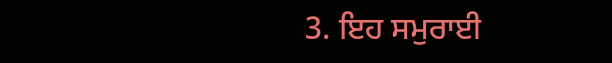3. ਇਹ ਸਮੁਰਾਈ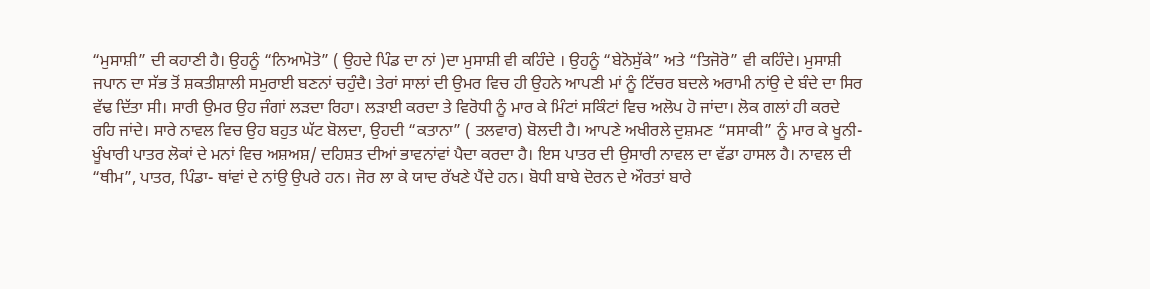“ਮੁਸਾਸ਼ੀ” ਦੀ ਕਹਾਣੀ ਹੈ। ਉਹਨੂੰ “ਨਿਆਮੋਤੋ” ( ਉਹਦੇ ਪਿੰਡ ਦਾ ਨਾਂ )ਦਾ ਮੁਸਾਸ਼ੀ ਵੀ ਕਹਿੰਦੇ । ਉਹਨੂੰ “ਬੇਨੋਸੁੱਕੇ” ਅਤੇ “ਤਿਜੋਰੋ” ਵੀ ਕਹਿੰਦੇ। ਮੁਸਾਸ਼ੀ ਜਪਾਨ ਦਾ ਸੱਭ ਤੋਂ ਸ਼ਕਤੀਸ਼ਾਲੀ ਸਮੁਰਾਈ ਬਣਨਾਂ ਚਹੁੰਦੈ। ਤੇਰਾਂ ਸਾਲਾਂ ਦੀ ਉਮਰ ਵਿਚ ਹੀ ਉਹਨੇ ਆਪਣੀ ਮਾਂ ਨੂੰ ਟਿੱਚਰ ਬਦਲੇ ਅਰਾਮੀ ਨਾਂਉ ਦੇ ਬੰਦੇ ਦਾ ਸਿਰ ਵੱਢ ਦਿੱਤਾ ਸੀ। ਸਾਰੀ ਉਮਰ ਉਹ ਜੰਗਾਂ ਲੜਦਾ ਰਿਹਾ। ਲੜਾਈ ਕਰਦਾ ਤੇ ਵਿਰੋਧੀ ਨੂੰ ਮਾਰ ਕੇ ਮਿੰਟਾਂ ਸਕਿੰਟਾਂ ਵਿਚ ਅਲੋਪ ਹੋ ਜਾਂਦਾ। ਲੋਕ ਗਲਾਂ ਹੀ ਕਰਦੇ ਰਹਿ ਜਾਂਦੇ। ਸਾਰੇ ਨਾਵਲ ਵਿਚ ਉਹ ਬਹੁਤ ਘੱਟ ਬੋਲਦਾ, ਉਹਦੀ “ਕਤਾਨਾ” ( ਤਲਵਾਰ) ਬੋਲਦੀ ਹੈ। ਆਪਣੇ ਅਖੀਰਲੇ ਦੁਸ਼ਮਣ “ਸਸਾਕੀ” ਨੂੰ ਮਾਰ ਕੇ ਖੂਨੀ-ਖੂੰਖਾਰੀ ਪਾਤਰ ਲੋਕਾਂ ਦੇ ਮਨਾਂ ਵਿਚ ਅਸ਼ਅਸ਼/ ਦਹਿਸ਼ਤ ਦੀਆਂ ਭਾਵਨਾਂਵਾਂ ਪੈਦਾ ਕਰਦਾ ਹੈ। ਇਸ ਪਾਤਰ ਦੀ ਉਸਾਰੀ ਨਾਵਲ ਦਾ ਵੱਡਾ ਹਾਸਲ ਹੈ। ਨਾਵਲ ਦੀ “ਥੀਮ”, ਪਾਤਰ, ਪਿੰਡਾ- ਥਾਂਵਾਂ ਦੇ ਨਾਂਉ ਉਪਰੇ ਹਨ। ਜੋਰ ਲਾ ਕੇ ਯਾਦ ਰੱਖਣੇ ਪੈਂਦੇ ਹਨ। ਬੋਧੀ ਬਾਬੇ ਦੋਰਨ ਦੇ ਔਰਤਾਂ ਬਾਰੇ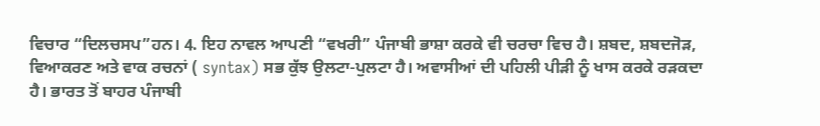ਵਿਚਾਰ “ਦਿਲਚਸਪ”ਹਨ। 4. ਇਹ ਨਾਵਲ ਆਪਣੀ “ਵਖਰੀ” ਪੰਜਾਬੀ ਭਾਸ਼ਾ ਕਰਕੇ ਵੀ ਚਰਚਾ ਵਿਚ ਹੈ। ਸ਼ਬਦ, ਸ਼ਬਦਜੋੜ, ਵਿਆਕਰਣ ਅਤੇ ਵਾਕ ਰਚਨਾਂ ( syntax) ਸਭ ਕੁੱਝ ਉਲਟਾ-ਪੁਲਟਾ ਹੈ। ਅਵਾਸੀਆਂ ਦੀ ਪਹਿਲੀ ਪੀੜੀ ਨੂੰ ਖਾਸ ਕਰਕੇ ਰੜਕਦਾ ਹੈ। ਭਾਰਤ ਤੋਂ ਬਾਹਰ ਪੰਜਾਬੀ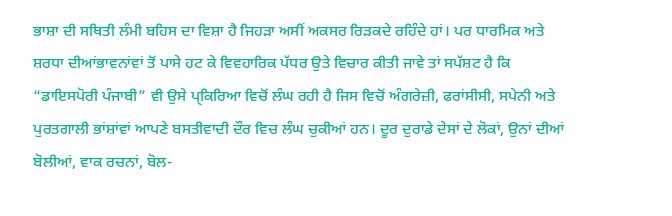ਭਾਸ਼ਾ ਦੀ ਸਥਿਤੀ ਲੰਮੀ ਬਹਿਸ ਦਾ ਵਿਸ਼ਾ ਹੈ ਜਿਹੜਾ ਅਸੀਂ ਅਕਸਰ ਰਿੜਕਦੇ ਰਹਿੰਦੇ ਹਾਂ। ਪਰ ਧਾਰਮਿਕ ਅਤੇ ਸ਼ਰਧਾ ਦੀਆਂਭਾਵਨਾਂਵਾਂ ਤੋਂ ਪਾਸੇ ਹਟ ਕੇ ਵਿਵਹਾਰਿਕ ਪੱਧਰ ਉਤੇ ਵਿਚਾਰ ਕੀਤੀ ਜਾਵੇ ਤਾਂ ਸਪੱਸ਼ਟ ਹੈ ਕਿ “ਡਾਇਸਪੋਰੀ ਪੰਜਾਬੀ” ਵੀ ਉਸੇ ਪੑਕਿਰਿਆ ਵਿਚੋਂ ਲੰਘ ਰਹੀ ਹੈ ਜਿਸ ਵਿਚੋਂ ਅੰਗਰੇਜ਼ੀ, ਫਰਾਂਸੀਸੀ, ਸਪੇਨੀ ਅਤੇ ਪੁਰਤਗਾਲੀ ਭਾਂਸ਼ਾਂਵਾਂ ਆਪਣੇ ਬਸਤੀਵਾਦੀ ਦੌਰ ਵਿਚ ਲੰਘ ਚੁਕੀਆਂ ਹਨ। ਦੂਰ ਦੁਰਾਡੇ ਦੇਸਾਂ ਦੇ ਲੋਕਾਂ, ਉਨਾਂ ਦੀਆਂ ਬੋਲੀਆਂ, ਵਾਕ ਰਚਨਾਂ, ਬੋਲ-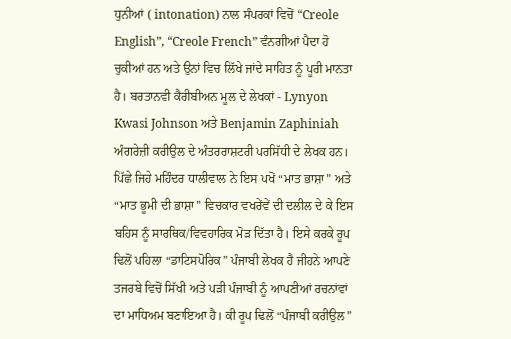ਧੁਨੀਆਂ ( intonation) ਨਾਲ ਸੰਪਰਕਾਂ ਵਿਚੋਂ “Creole English”, “Creole French” ਵੰਨਗੀਆਂ ਪੈਦਾ ਹੋ ਚੁਕੀਆਂ ਹਨ ਅਤੇ ਉਨਾਂ ਵਿਚ ਲਿੱਖੇ ਜਾਂਦੇ ਸਾਹਿਤ ਨੂੰ ਪੂਰੀ ਮਾਨਤਾ ਹੈ। ਬਰਤਾਨਵੀ ਕੈਰੀਬੀਅਨ ਮੂਲ ਦੇ ਲੇਖਕਾਂ - Lynyon Kwasi Johnson ਅਤੇ Benjamin Zaphiniah ਅੰਗਰੇਜ਼ੀ ਕਰੀਉਲ ਦੇ ਅੰਤਰਰਾਸ਼ਟਰੀ ਪਰਸਿੱਧੀ ਦੇ ਲੇਖਕ ਹਨ। ਪਿੱਛੇ ਜਿਹੇ ਮਹਿੰਦਰ ਧਾਲੀਵਾਲ ਨੇ ਇਸ ਪਖੋਂ “ਮਾਤ ਭਾਸ਼ਾ” ਅਤੇ “ਮਾਤ ਭੂਮੀ ਦੀ ਭਾਸ਼ਾ” ਵਿਚਕਾਰ ਵਖਰੇਂਵੇਂ ਦੀ ਦਲੀਲ ਦੇ ਕੇ ਇਸ ਬਹਿਸ ਨੂੰ ਸਾਰਥਿਕ/ਵਿਵਹਾਰਿਕ ਮੋੜ ਦਿੱਤਾ ਹੈ। ਇਸੇ ਕਰਕੇ ਰੂਪ ਢਿਲੋਂ ਪਹਿਲਾ “ਡਾਟਿਸਪੋਰਿਕ” ਪੰਜਾਬੀ ਲੇਖਕ ਹੈ ਜੀਹਨੇ ਆਪਣੇ ਤਜਰਬੇ ਵਿਚੋਂ ਸਿੱਖੀ ਅਤੇ ਪੜੀ ਪੰਜਾਬੀ ਨੂੰ ਆਪਣੀਆਂ ਰਚਨਾਂਵਾਂ ਦਾ ਮਾਧਿਅਮ ਬਣਾਇਆ ਹੈ। ਕੀ ਰੂਪ ਢਿਲੋਂ “ਪੰਜਾਬੀ ਕਰੀਉਲ”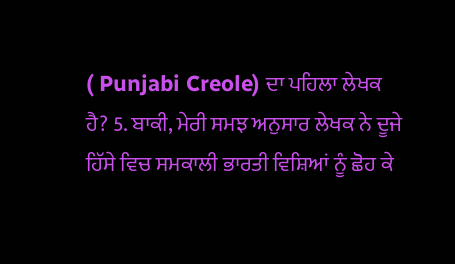( Punjabi Creole) ਦਾ ਪਹਿਲਾ ਲੇਖਕ ਹੈ? 5. ਬਾਕੀ, ਮੇਰੀ ਸਮਝ ਅਨੁਸਾਰ ਲੇਖਕ ਨੇ ਦੂਜੇ ਹਿੱਸੇ ਵਿਚ ਸਮਕਾਲੀ ਭਾਰਤੀ ਵਿਸ਼ਿਆਂ ਨੂੰ ਛੋਹ ਕੇ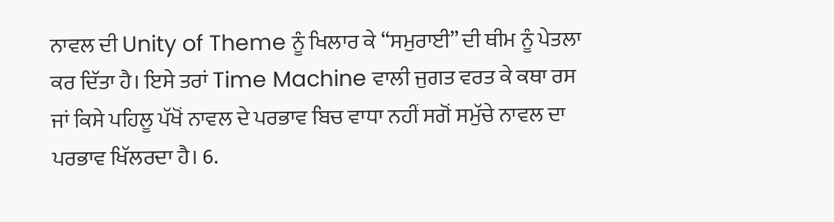ਨਾਵਲ ਦੀ Unity of Theme ਨੂੰ ਖਿਲਾਰ ਕੇ “ਸਮੁਰਾਈ” ਦੀ ਥੀਮ ਨੂੰ ਪੇਤਲਾ ਕਰ ਦਿੱਤਾ ਹੈ। ਇਸੇ ਤਰਾਂ Time Machine ਵਾਲੀ ਜੁਗਤ ਵਰਤ ਕੇ ਕਥਾ ਰਸ ਜਾਂ ਕਿਸੇ ਪਹਿਲੂ ਪੱਖੋਂ ਨਾਵਲ ਦੇ ਪਰਭਾਵ ਬਿਚ ਵਾਧਾ ਨਹੀਂ ਸਗੋਂ ਸਮੁੱਚੇ ਨਾਵਲ ਦਾ ਪਰਭਾਵ ਖਿੱਲਰਦਾ ਹੈ। 6.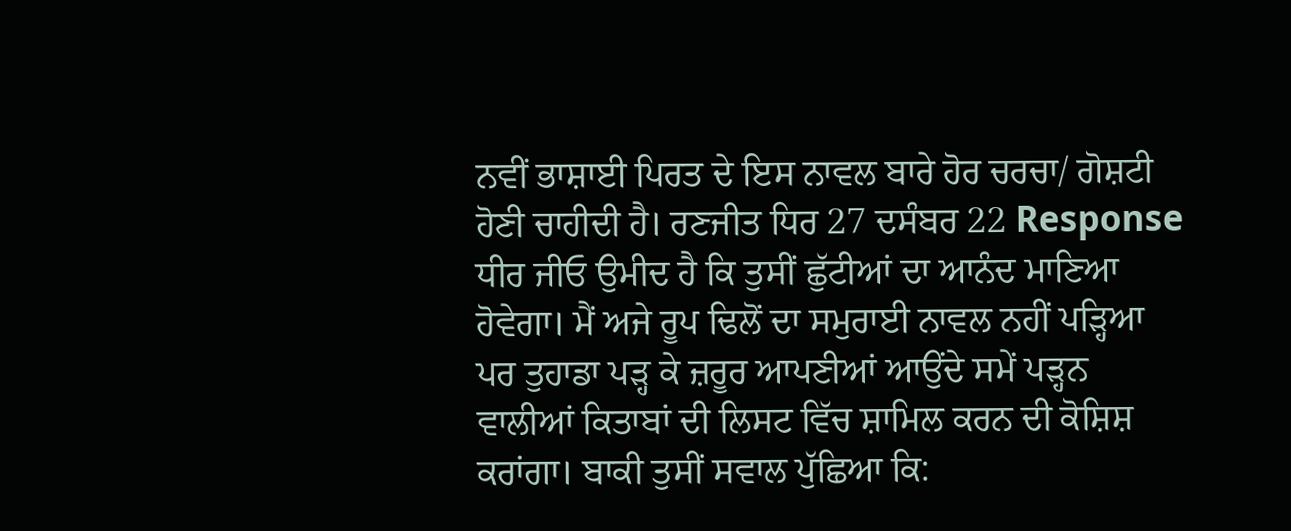ਨਵੀਂ ਭਾਸ਼ਾਈ ਪਿਰਤ ਦੇ ਇਸ ਨਾਵਲ ਬਾਰੇ ਹੋਰ ਚਰਚਾ/ ਗੋਸ਼ਟੀ ਹੋਣੀ ਚਾਹੀਦੀ ਹੈ। ਰਣਜੀਤ ਧਿਰ 27 ਦਸੰਬਰ 22 Response ਧੀਰ ਜੀਓ ਉਮੀਦ ਹੈ ਕਿ ਤੁਸੀਂ ਛੁੱਟੀਆਂ ਦਾ ਆਨੰਦ ਮਾਣਿਆ ਹੋਵੇਗਾ। ਮੈਂ ਅਜੇ ਰੂਪ ਢਿਲੋਂ ਦਾ ਸਮੁਰਾਈ ਨਾਵਲ ਨਹੀਂ ਪੜ੍ਹਿਆ ਪਰ ਤੁਹਾਡਾ ਪੜ੍ਹ ਕੇ ਜ਼ਰੂਰ ਆਪਣੀਆਂ ਆਉਂਦੇ ਸਮੇਂ ਪੜ੍ਹਨ ਵਾਲੀਆਂ ਕਿਤਾਬਾਂ ਦੀ ਲਿਸਟ ਵਿੱਚ ਸ਼ਾਮਿਲ ਕਰਨ ਦੀ ਕੋਸ਼ਿਸ਼ ਕਰਾਂਗਾ। ਬਾਕੀ ਤੁਸੀਂ ਸਵਾਲ ਪੁੱਛਿਆ ਕਿ: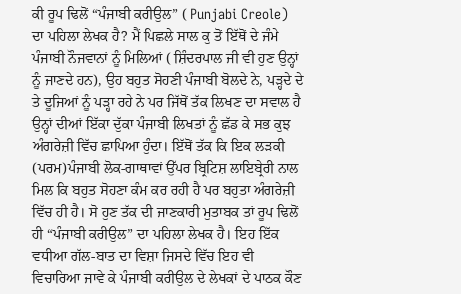ਕੀ ਰੂਪ ਢਿਲੋਂ “ਪੰਜਾਬੀ ਕਰੀਉਲ” ( Punjabi Creole) ਦਾ ਪਹਿਲਾ ਲੇਖਕ ਹੈ? ਮੈਂ ਪਿਛਲੇ ਸਾਲ ਕੁ ਤੋਂ ਇੱਥੋਂ ਦੇ ਜੰਮੇ ਪੰਜਾਬੀ ਨੌਜਵਾਨਾਂ ਨੂੰ ਮਿਲਿਆਂ ( ਸ਼ਿੰਦਰਪਾਲ ਜੀ ਵੀ ਹੁਣ ਉਨ੍ਹਾਂ ਨੂੰ ਜਾਣਦੇ ਹਨ), ਉਹ ਬਹੁਤ ਸੋਹਣੀ ਪੰਜਾਬੀ ਬੋਲਦੇ ਨੇ, ਪੜ੍ਹਦੇ ਦੇ ਤੇ ਦੂਜਿਆਂ ਨੂੰ ਪੜ੍ਹਾ ਰਹੇ ਨੇ ਪਰ ਜਿੱਥੋਂ ਤੱਕ ਲਿਖਣ ਦਾ ਸਵਾਲ ਹੈ ਉਨ੍ਹਾਂ ਦੀਆਂ ਇੱਕਾ ਦੁੱਕਾ ਪੰਜਾਬੀ ਲਿਖਤਾਂ ਨੂੰ ਛੱਡ ਕੇ ਸਭ ਕੁਝ ਅੰਗਰੇਜ਼ੀ ਵਿੱਚ ਛਾਪਿਆ ਹੁੰਦਾ। ਇੱਥੋਂ ਤੱਕ ਕਿ ਇਕ ਲੜਕੀ (ਪਰਮ)ਪੰਜਾਬੀ ਲੋਕ-ਗਾਥਾਵਾਂ ਉੱਪਰ ਬ੍ਰਿਟਿਸ਼ ਲਾਇਬ੍ਰੇਰੀ ਨਾਲ ਮਿਲ ਕਿ ਬਹੁਤ ਸੋਹਣਾ ਕੰਮ ਕਰ ਰਹੀ ਹੈ ਪਰ ਬਹੁਤਾ ਅੰਗਰੇਜ਼ੀ ਵਿੱਚ ਹੀ ਹੈ। ਸੋ ਹੁਣ ਤੱਕ ਦੀ ਜਾਣਕਾਰੀ ਮੁਤਾਬਕ ਤਾਂ ਰੂਪ ਢਿਲੋਂ ਹੀ “ਪੰਜਾਬੀ ਕਰੀਉਲ” ਦਾ ਪਹਿਲਾ ਲੇਖਕ ਹੈ। ਇਹ ਇੱਕ ਵਧੀਆ ਗੱਲ-ਬਾਤ ਦਾ ਵਿਸ਼ਾ ਜਿਸਦੇ ਵਿੱਚ ਇਹ ਵੀ ਵਿਚਾਰਿਆ ਜਾਵੇ ਕੇ ਪੰਜਾਬੀ ਕਰੀਉਲ ਦੇ ਲੇਖਕਾਂ ਦੇ ਪਾਠਕ ਕੌਣ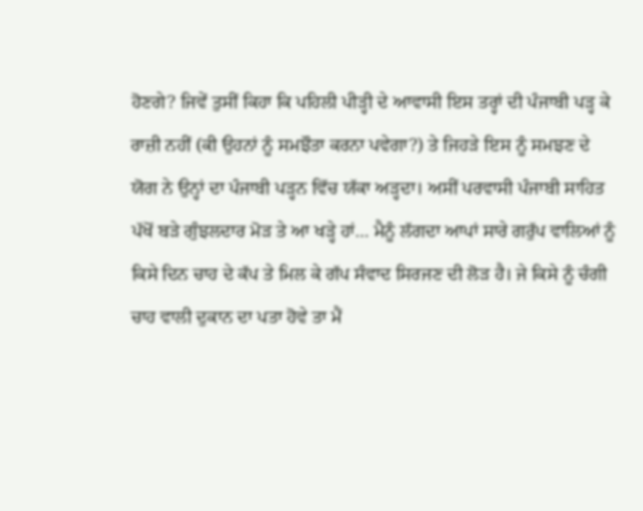ਹੋਣਗੇ? ਜਿਵੇਂ ਤੁਸੀਂ ਕਿਹਾ ਕਿ ਪਹਿਲੀ ਪੀੜ੍ਹੀ ਦੇ ਆਵਾਸੀ ਇਸ ਤਰ੍ਹਾਂ ਦੀ ਪੰਜਾਬੀ ਪੜ੍ਹ ਕੇ ਰਾਜ਼ੀ ਨਹੀਂ (ਕੀ ਉਹਨਾਂ ਨੂੰ ਸਮਝੌਤਾ ਕਰਨਾ ਪਵੇਗਾ?) ਤੇ ਜਿਹੜੇ ਇਸ ਨੂੰ ਸਮਝਣ ਦੇ ਯੋਗ ਨੇ ਉਨ੍ਹਾਂ ਦਾ ਪੰਜਾਬੀ ਪੜ੍ਹਨ ਵਿੱਚ ਯੱਕਾ ਅੜ੍ਹਦਾ। ਅਸੀਂ ਪਰਵਾਸੀ ਪੰਜਾਬੀ ਸਾਹਿਤ ਪੱਖੋਂ ਬੜੇ ਗੁੰਝਲਦਾਰ ਮੋੜ ਤੇ ਆ ਖੜ੍ਹੇ ਹਾਂ… ਮੈਨੂੰ ਲੱਗਦਾ ਆਪਾਂ ਸਾਰੇ ਗਰੁੱਪ ਵਾਲਿਆਂ ਨੂੰ ਕਿਸੇ ਦਿਨ ਚਾਹ ਦੇ ਕੱਪ ਤੇ ਮਿਲ ਕੇ ਗੱਪ ਸੰਵਾਦ ਸਿਰਜਣ ਦੀ ਲੋੜ ਹੈ। ਜੇ ਕਿਸੇ ਨੂੰ ਚੰਗੀ ਚਾਹ ਵਾਲੀ ਦੁਕਾਨ ਦਾ ਪਤਾ ਹੋਵੇ ਤਾ ਮੈਂ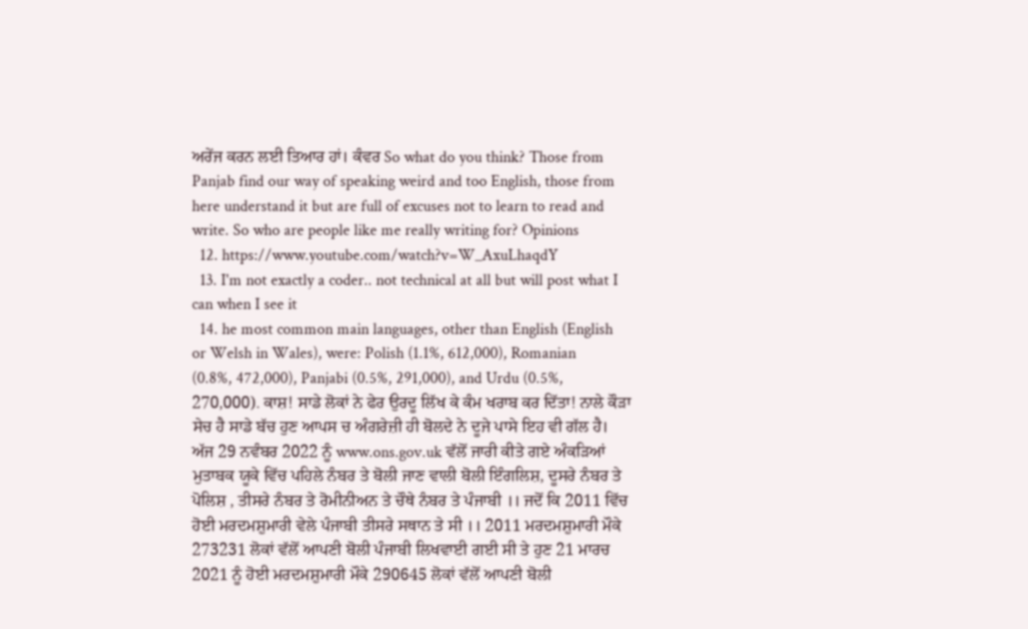ਅਰੇਂਜ ਕਰਨ ਲਈ ਤਿਆਰ ਹਾਂ। ਕੰਵਰ So what do you think? Those from Panjab find our way of speaking weird and too English, those from here understand it but are full of excuses not to learn to read and write. So who are people like me really writing for? Opinions
  12. https://www.youtube.com/watch?v=W_AxuLhaqdY
  13. I'm not exactly a coder.. not technical at all but will post what I can when I see it
  14. he most common main languages, other than English (English or Welsh in Wales), were: Polish (1.1%, 612,000), Romanian (0.8%, 472,000), Panjabi (0.5%, 291,000), and Urdu (0.5%, 270,000). ਕਾਸ਼! ਸਾਡੇ ਲੋਕਾਂ ਨੇ ਫੇਰ ਉਰਦੂ ਲਿੱਖ ਕੇ ਕੰਮ ਖਰਾਬ ਕਰ ਦਿੱਤਾ! ਨਾਲੇ ਕੌੜਾ ਸੇਚ ਹੈ ਸਾਡੇ ਬੱਚ ਹੁਣ ਆਪਸ ਚ ਅੰਗਰੇਜ਼ੀ ਹੀ ਬੋਲਦੇ ਨੇ ਦੂਜੇ ਪਾਸੇ ਇਹ ਵੀ ਗੱਲ ਹੈ। ਅੱਜ 29 ਨਵੰਬਰ 2022 ਨੂੰ www.ons.gov.uk ਵੱਲੋਂ ਜਾਰੀ ਕੀਤੇ ਗਏ ਅੰਕੜਿਆਂ ਮੁਤਾਬਕ ਯੂਕੇ ਵਿੱਚ ਪਹਿਲੇ ਨੰਬਰ ਤੇ ਬੋਲੀ ਜਾਣ ਵਾਲੀ ਬੋਲੀ ਇੰਗਲਿਸ਼, ਦੂਸਰੇ ਨੰਬਰ ਤੇ ਪੋਲਿਸ਼ , ਤੀਸਰੇ ਨੰਬਰ ਤੇ ਰੋਮੀਨੀਅਨ ਤੇ ਚੌਥੇ ਨੰਬਰ ਤੇ ਪੰਜਾਬੀ ।। ਜਦੋਂ ਕਿ 2011 ਵਿੱਚ ਹੋਈ ਮਰਦਮਸ਼ੁਮਾਰੀ ਵੇਲੇ ਪੰਜਾਬੀ ਤੀਸਰੇ ਸਥਾਨ ਤੇ ਸੀ ।। 2011 ਮਰਦਮਸ਼ੁਮਾਰੀ ਮੌਕੇ 273231 ਲੋਕਾਂ ਵੱਲੋਂ ਆਪਣੀ ਬੋਲੀ ਪੰਜਾਬੀ ਲਿਖਵਾਈ ਗਈ ਸੀ ਤੇ ਹੁਣ 21 ਮਾਰਚ 2021 ਨੂੰ ਹੋਈ ਮਰਦਮਸ਼ੁਮਾਰੀ ਮੌਕੇ 290645 ਲੋਕਾਂ ਵੱਲੋਂ ਆਪਣੀ ਬੋਲੀ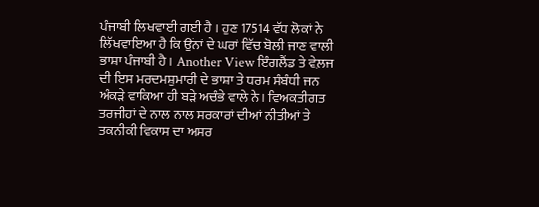ਪੰਜਾਬੀ ਲਿਖਵਾਈ ਗਈ ਹੈ । ਹੁਣ 17514 ਵੱਧ ਲੋਕਾਂ ਨੇ ਲਿੱਖਵਾਇਆ ਹੈ ਕਿ ਉਂਨਾਂ ਦੇ ਘਰਾਂ ਵਿੱਚ ਬੋਲੀ ਜਾਣ ਵਾਲੀ ਭਾਸ਼ਾ ਪੰਜਾਬੀ ਹੈ । Another View ਇੰਗਲੈਂਡ ਤੇ ਵੇਲ਼ਜ ਦੀ ਇਸ ਮਰਦਮਸ਼ੁਮਾਰੀ ਦੇ ਭਾਸ਼ਾ ਤੇ ਧਰਮ ਸੰਬੰਧੀ ਜਨ ਅੰਕੜੇ ਵਾਕਿਆ ਹੀ ਬੜੇ ਅਚੰਭੇ ਵਾਲੇ ਨੇ। ਵਿਅਕਤੀਗਤ ਤਰਜੀਹਾਂ ਦੇ ਨਾਲ ਨਾਲ ਸਰਕਾਰਾਂ ਦੀਆਂ ਨੀਤੀਆਂ ਤੇ ਤਕਨੀਕੀ ਵਿਕਾਸ ਦਾ ਅਸਰ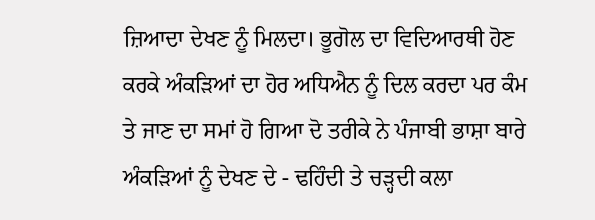ਜ਼ਿਆਦਾ ਦੇਖਣ ਨੂੰ ਮਿਲਦਾ। ਭੂਗੋਲ ਦਾ ਵਿਦਿਆਰਥੀ ਹੋਣ ਕਰਕੇ ਅੰਕੜਿਆਂ ਦਾ ਹੋਰ ਅਧਿਐਨ ਨੂੰ ਦਿਲ ਕਰਦਾ ਪਰ ਕੰਮ ਤੇ ਜਾਣ ਦਾ ਸਮਾਂ ਹੋ ਗਿਆ ਦੋ ਤਰੀਕੇ ਨੇ ਪੰਜਾਬੀ ਭਾਸ਼ਾ ਬਾਰੇ ਅੰਕੜਿਆਂ ਨੂੰ ਦੇਖਣ ਦੇ - ਢਹਿੰਦੀ ਤੇ ਚੜ੍ਹਦੀ ਕਲਾ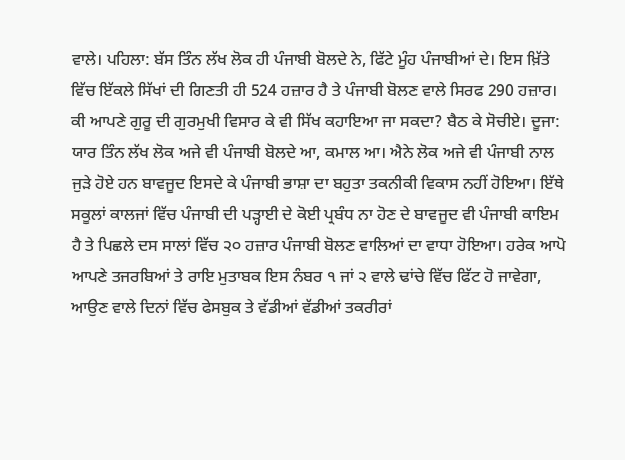ਵਾਲੇ। ਪਹਿਲਾ: ਬੱਸ ਤਿੰਨ ਲੱਖ ਲੋਕ ਹੀ ਪੰਜਾਬੀ ਬੋਲਦੇ ਨੇ, ਫਿੱਟੇ ਮੂੰਹ ਪੰਜਾਬੀਆਂ ਦੇ। ਇਸ ਖ਼ਿੱਤੇ ਵਿੱਚ ਇੱਕਲੇ ਸਿੱਖਾਂ ਦੀ ਗਿਣਤੀ ਹੀ 524 ਹਜ਼ਾਰ ਹੈ ਤੇ ਪੰਜਾਬੀ ਬੋਲਣ ਵਾਲੇ ਸਿਰਫ 290 ਹਜ਼ਾਰ। ਕੀ ਆਪਣੇ ਗੁਰੂ ਦੀ ਗੁਰਮੁਖੀ ਵਿਸਾਰ ਕੇ ਵੀ ਸਿੱਖ ਕਹਾਇਆ ਜਾ ਸਕਦਾ? ਬੈਠ ਕੇ ਸੋਚੀਏ। ਦੂਜਾ: ਯਾਰ ਤਿੰਨ ਲੱਖ ਲੋਕ ਅਜੇ ਵੀ ਪੰਜਾਬੀ ਬੋਲਦੇ ਆ, ਕਮਾਲ ਆ। ਐਨੇ ਲੋਕ ਅਜੇ ਵੀ ਪੰਜਾਬੀ ਨਾਲ ਜੁੜੇ ਹੋਏ ਹਨ ਬਾਵਜੂਦ ਇਸਦੇ ਕੇ ਪੰਜਾਬੀ ਭਾਸ਼ਾ ਦਾ ਬਹੁਤਾ ਤਕਨੀਕੀ ਵਿਕਾਸ ਨਹੀਂ ਹੋਇਆ। ਇੱਥੇ ਸਕੂਲਾਂ ਕਾਲਜਾਂ ਵਿੱਚ ਪੰਜਾਬੀ ਦੀ ਪੜ੍ਹਾਈ ਦੇ ਕੋਈ ਪ੍ਰਬੰਧ ਨਾ ਹੋਣ ਦੇ ਬਾਵਜੂਦ ਵੀ ਪੰਜਾਬੀ ਕਾਇਮ ਹੈ ਤੇ ਪਿਛਲੇ ਦਸ ਸਾਲਾਂ ਵਿੱਚ ੨੦ ਹਜ਼ਾਰ ਪੰਜਾਬੀ ਬੋਲਣ ਵਾਲਿਆਂ ਦਾ ਵਾਧਾ ਹੋਇਆ। ਹਰੇਕ ਆਪੋ ਆਪਣੇ ਤਜਰਬਿਆਂ ਤੇ ਰਾਇ ਮੁਤਾਬਕ ਇਸ ਨੰਬਰ ੧ ਜਾਂ ੨ ਵਾਲੇ ਢਾਂਚੇ ਵਿੱਚ ਫਿੱਟ ਹੋ ਜਾਵੇਗਾ, ਆਉਣ ਵਾਲੇ ਦਿਨਾਂ ਵਿੱਚ ਫੇਸਬੁਕ ਤੇ ਵੱਡੀਆਂ ਵੱਡੀਆਂ ਤਕਰੀਰਾਂ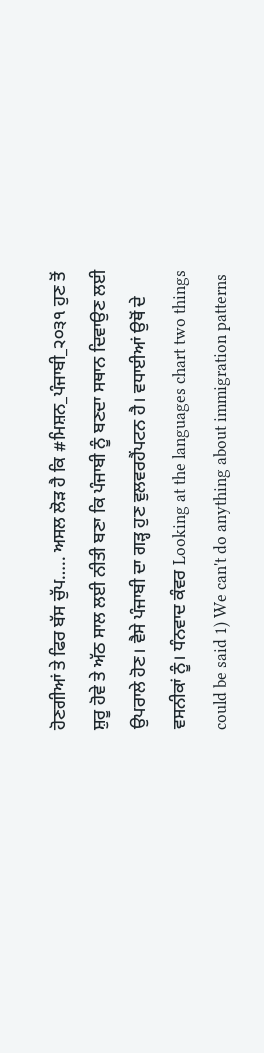ਹੋਣਗੀਆਂ ਤੇ ਫਿਰ ਬੱਸ ਚੁੱਪ….. ਅਸਲ ਲੋੜ ਹੈ ਕਿ #ਮਿਸ਼ਨ_ਪੰਜਾਬੀ_੨੦੩੧ ਹੁਣ ਤੋਂ ਸ਼ੁਰੂ ਹੋਵੇ ਤੇ ਅੱਠ ਸਾਲ ਲਈ ਨੀਤੀ ਬਣਾ ਕਿ ਪੰਜਾਬੀ ਨੂੰ ਬਣਦਾ ਸਥਾਨ ਦਿਵਾਉਣ ਲਈ ਉਪਰਾਲੇ ਹੋਣ। ਵੈਸੇ ਪੰਜਾਬੀ ਦਾ ਗੜ੍ਹ ਹੁਣ ਵੁਲਵਰਹੈਂਪਟਨ ਹੈ। ਵਧਾਈਆਂ ਉਥੋਂ ਦੇ ਵਸਨੀਕਾਂ ਨੂੰ। ਧੰਨਵਾਦ ਕੰਵਰ Looking at the languages chart two things could be said 1) We can't do anything about immigration patterns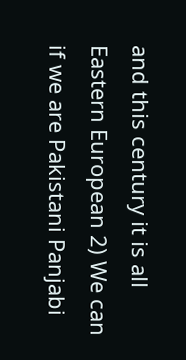and this century it is all Eastern European 2) We can if we are Pakistani Panjabi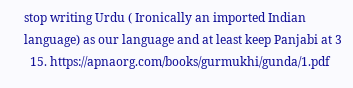stop writing Urdu ( Ironically an imported Indian language) as our language and at least keep Panjabi at 3
  15. https://apnaorg.com/books/gurmukhi/gunda/1.pdf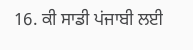16. ਕੀ ਸਾਡੀ ਪਂਜਾਬੀ ਲਈ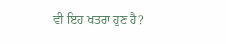ਵੀ ਇਹ ਖਤਰਾ ਹੁਣ ਹੈ?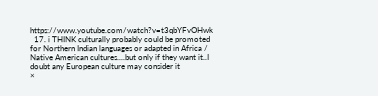https://www.youtube.com/watch?v=t3qbYFvOHwk
  17. i THINK culturally probably could be promoted for Northern Indian languages or adapted in Africa / Native American cultures....but only if they want it..I doubt any European culture may consider it
×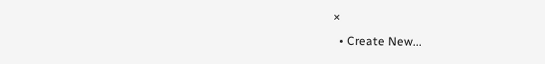×
  • Create New...